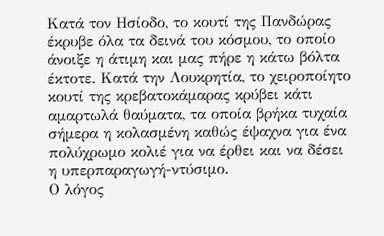Κατά τον Ησίοδο, το κουτί της Πανδώρας έκρυβε όλα τα δεινά του κόσμου, το οποίο άνοιξε η άτιμη και μας πήρε η κάτω βόλτα έκτοτε. Κατά την Λουκρητία, το χειροποίητο κουτί της κρεβατοκάμαρας κρύβει κάτι αμαρτωλά θαύματα, τα οποία βρήκα τυχαία σήμερα η κολασμένη καθώς έψαχνα για ένα πολύχρωμο κολιέ για να έρθει και να δέσει η υπερπαραγωγή-ντύσιμο.
Ο λόγος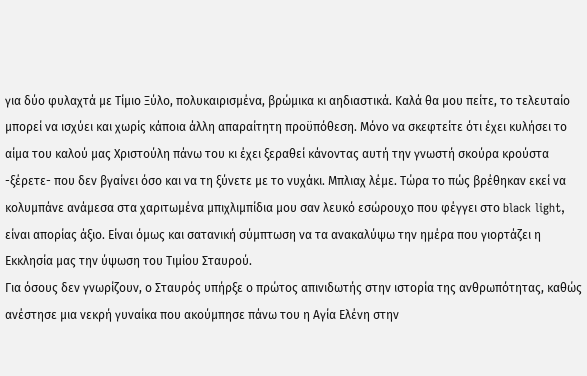για δύο φυλαχτά με Τίμιο Ξύλο, πολυκαιρισμένα, βρώμικα κι αηδιαστικά. Καλά θα μου πείτε, το τελευταίο μπορεί να ισχύει και χωρίς κάποια άλλη απαραίτητη προϋπόθεση. Μόνο να σκεφτείτε ότι έχει κυλήσει το αίμα του καλού μας Χριστούλη πάνω του κι έχει ξεραθεί κάνοντας αυτή την γνωστή σκούρα κρούστα -ξέρετε- που δεν βγαίνει όσο και να τη ξύνετε με το νυχάκι. Μπλιαχ λέμε. Τώρα το πώς βρέθηκαν εκεί να κολυμπάνε ανάμεσα στα χαριτωμένα μπιχλιμπίδια μου σαν λευκό εσώρουχο που φέγγει στο black light, είναι απορίας άξιο. Είναι όμως και σατανική σύμπτωση να τα ανακαλύψω την ημέρα που γιορτάζει η Εκκλησία μας την ύψωση του Τιμίου Σταυρού.
Για όσους δεν γνωρίζουν, ο Σταυρός υπήρξε ο πρώτος απινιδωτής στην ιστορία της ανθρωπότητας, καθώς ανέστησε μια νεκρή γυναίκα που ακούμπησε πάνω του η Αγία Ελένη στην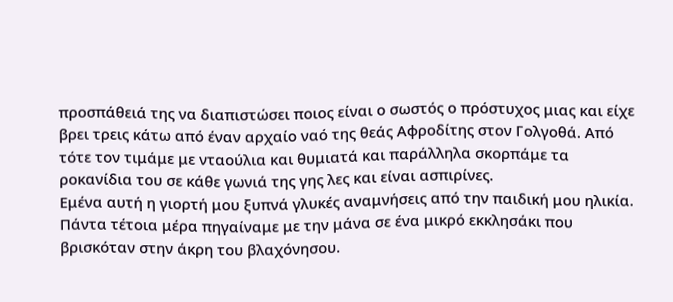προσπάθειά της να διαπιστώσει ποιος είναι ο σωστός ο πρόστυχος μιας και είχε βρει τρεις κάτω από έναν αρχαίο ναό της θεάς Αφροδίτης στον Γολγοθά. Από τότε τον τιμάμε με νταούλια και θυμιατά και παράλληλα σκορπάμε τα ροκανίδια του σε κάθε γωνιά της γης λες και είναι ασπιρίνες.
Εμένα αυτή η γιορτή μου ξυπνά γλυκές αναμνήσεις από την παιδική μου ηλικία. Πάντα τέτοια μέρα πηγαίναμε με την μάνα σε ένα μικρό εκκλησάκι που βρισκόταν στην άκρη του βλαχόνησου.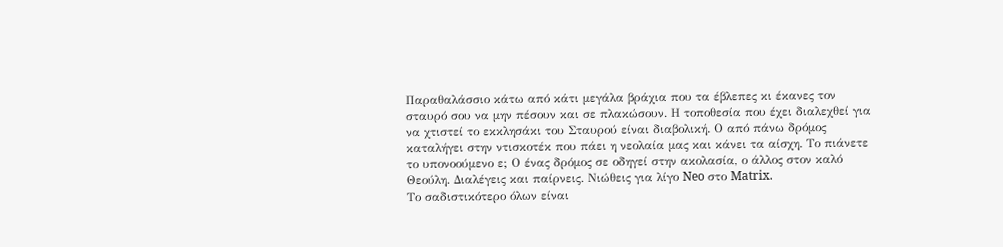Παραθαλάσσιο κάτω από κάτι μεγάλα βράχια που τα έβλεπες κι έκανες τον σταυρό σου να μην πέσουν και σε πλακώσουν. Η τοποθεσία που έχει διαλεχθεί για να χτιστεί το εκκλησάκι του Σταυρού είναι διαβολική. Ο από πάνω δρόμος καταλήγει στην ντισκοτέκ που πάει η νεολαία μας και κάνει τα αίσχη. Το πιάνετε το υπονοούμενο ε; Ο ένας δρόμος σε οδηγεί στην ακολασία, ο άλλος στον καλό Θεούλη. Διαλέγεις και παίρνεις. Νιώθεις για λίγο Neo στο Matrix.
Το σαδιστικότερο όλων είναι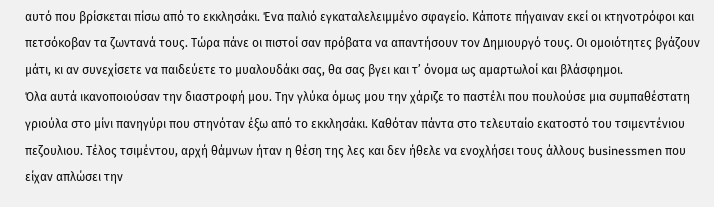αυτό που βρίσκεται πίσω από το εκκλησάκι. Ένα παλιό εγκαταλελειμμένο σφαγείο. Κάποτε πήγαιναν εκεί οι κτηνοτρόφοι και πετσόκοβαν τα ζωντανά τους. Τώρα πάνε οι πιστοί σαν πρόβατα να απαντήσουν τον Δημιουργό τους. Οι ομοιότητες βγάζουν μάτι, κι αν συνεχίσετε να παιδεύετε το μυαλουδάκι σας, θα σας βγει και τ’ όνομα ως αμαρτωλοί και βλάσφημοι.
Όλα αυτά ικανοποιούσαν την διαστροφή μου. Την γλύκα όμως μου την χάριζε το παστέλι που πουλούσε μια συμπαθέστατη γριούλα στο μίνι πανηγύρι που στηνόταν έξω από το εκκλησάκι. Καθόταν πάντα στο τελευταίο εκατοστό του τσιμεντένιου πεζουλιου. Τέλος τσιμέντου, αρχή θάμνων ήταν η θέση της λες και δεν ήθελε να ενοχλήσει τους άλλους businessmen που είχαν απλώσει την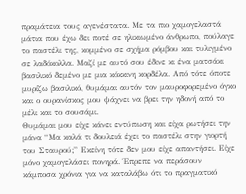πραμάτεια τους αγενέστατα. Με τα πιο χαμογελαστά μάτια που έχω δει ποτέ σε ηλικιωμένο άνθρωπο, πούλαγε το παστέλι της, κομμένο σε σχήμα ρόμβου και τυλιγμένο σε λαδόκολλα. Μαζί με αυτό σου έδινε κι ένα ματσάκι βασιλικό δεμένο με μια κόκκινη κορδέλα. Από τότε όποτε μυρίζω βασιλικό, θυμάμαι αυτόν τον μαυροφορεμένο όγκο και ο ουρανίσκος μου ψάχνει να βρει την ηδονή από το μέλι και το σουσάμι.
Θυμάμαι μου είχε κάνει εντύπωση και είχα ρωτήσει την μάνα “Μα καλά τι δουλειά έχει το παστέλι στην γιορτή του Σταυρού;” Εκείνη τότε δεν μου είχε απαντήσει. Είχε μόνο χαμογελάσει πονηρά. Έπρεπε να περάσουν κάμποσα χρόνια για να καταλάβω ότι το πραγματικό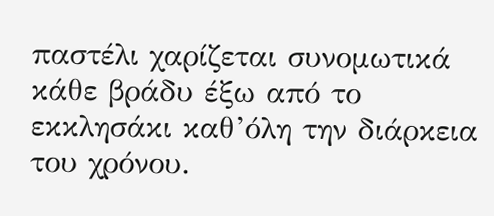παστέλι χαρίζεται συνομωτικά κάθε βράδυ έξω από το εκκλησάκι καθ’όλη την διάρκεια του χρόνου.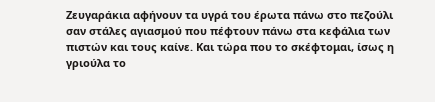Ζευγαράκια αφήνουν τα υγρά του έρωτα πάνω στο πεζούλι σαν στάλες αγιασμού που πέφτουν πάνω στα κεφάλια των πιστών και τους καίνε. Και τώρα που το σκέφτομαι, ίσως η γριούλα το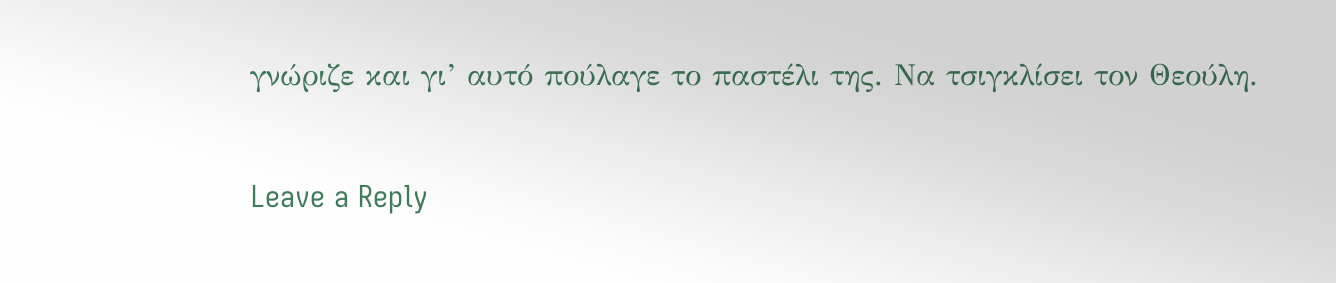γνώριζε και γι’ αυτό πούλαγε το παστέλι της. Να τσιγκλίσει τον Θεούλη.

Leave a Reply